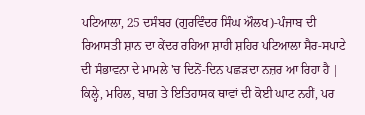ਪਟਿਆਲਾ, 25 ਦਸੰਬਰ (ਗੁਰਵਿੰਦਰ ਸਿੰਘ ਔਲਖ)-ਪੰਜਾਬ ਦੀ ਰਿਆਸਤੀ ਸ਼ਾਨ ਦਾ ਕੇਂਦਰ ਰਹਿਆ ਸ਼ਾਹੀ ਸ਼ਹਿਰ ਪਟਿਆਲਾ ਸੈਰ-ਸਪਾਟੇ ਦੀ ਸੰਭਾਵਨਾ ਦੇ ਮਾਮਲੇ 'ਚ ਦਿਨੋਂ-ਦਿਨ ਪਛੜਦਾ ਨਜ਼ਰ ਆ ਰਿਹਾ ਹੈ | ਕਿਲ੍ਹੇ, ਮਹਿਲ, ਬਾਗ਼ ਤੇ ਇਤਿਹਾਸਕ ਥਾਵਾਂ ਦੀ ਕੋਈ ਘਾਟ ਨਹੀਂ, ਪਰ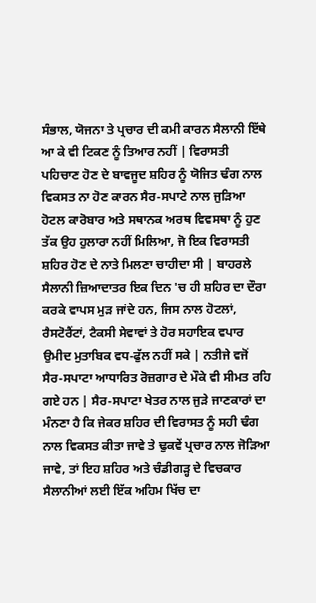ਸੰਭਾਲ, ਯੋਜਨਾ ਤੇ ਪ੍ਰਚਾਰ ਦੀ ਕਮੀ ਕਾਰਨ ਸੈਲਾਨੀ ਇੱਥੇ ਆ ਕੇ ਵੀ ਟਿਕਣ ਨੂੰ ਤਿਆਰ ਨਹੀਂ | ਵਿਰਾਸਤੀ ਪਹਿਚਾਣ ਹੋਣ ਦੇ ਬਾਵਜੂਦ ਸ਼ਹਿਰ ਨੂੰ ਯੋਜਿਤ ਢੰਗ ਨਾਲ ਵਿਕਸਤ ਨਾ ਹੋਣ ਕਾਰਨ ਸੈਰ-ਸਪਾਟੇ ਨਾਲ ਜੁੜਿਆ ਹੋਟਲ ਕਾਰੋਬਾਰ ਅਤੇ ਸਥਾਨਕ ਅਰਥ ਵਿਵਸਥਾ ਨੂੰ ਹੁਣ ਤੱਕ ਉਹ ਹੁਲਾਰਾ ਨਹੀਂ ਮਿਲਿਆ, ਜੋ ਇਕ ਵਿਰਾਸਤੀ ਸ਼ਹਿਰ ਹੋਣ ਦੇ ਨਾਤੇ ਮਿਲਣਾ ਚਾਹੀਦਾ ਸੀ | ਬਾਹਰਲੇ ਸੈਲਾਨੀ ਜ਼ਿਆਦਾਤਰ ਇਕ ਦਿਨ 'ਚ ਹੀ ਸ਼ਹਿਰ ਦਾ ਦੌਰਾ ਕਰਕੇ ਵਾਪਸ ਮੁੜ ਜਾਂਦੇ ਹਨ, ਜਿਸ ਨਾਲ ਹੋਟਲਾਂ, ਰੈਸਟੋਰੈਂਟਾਂ, ਟੈਕਸੀ ਸੇਵਾਵਾਂ ਤੇ ਹੋਰ ਸਹਾਇਕ ਵਪਾਰ ਉਮੀਦ ਮੁਤਾਬਿਕ ਵਧ-ਫੁੱਲ ਨਹੀਂ ਸਕੇ | ਨਤੀਜੇ ਵਜੋਂ ਸੈਰ-ਸਪਾਟਾ ਆਧਾਰਿਤ ਰੋਜ਼ਗਾਰ ਦੇ ਮੌਕੇ ਵੀ ਸੀਮਤ ਰਹਿ ਗਏ ਹਨ | ਸੈਰ-ਸਪਾਟਾ ਖੇਤਰ ਨਾਲ ਜੁੜੇ ਜਾਣਕਾਰਾਂ ਦਾ ਮੰਨਣਾ ਹੈ ਕਿ ਜੇਕਰ ਸ਼ਹਿਰ ਦੀ ਵਿਰਾਸਤ ਨੂੰ ਸਹੀ ਢੰਗ ਨਾਲ ਵਿਕਸਤ ਕੀਤਾ ਜਾਵੇ ਤੇ ਢੁਕਵੇਂ ਪ੍ਰਚਾਰ ਨਾਲ ਜੋੜਿਆ ਜਾਵੇ, ਤਾਂ ਇਹ ਸ਼ਹਿਰ ਅਤੇ ਚੰਡੀਗੜ੍ਹ ਦੇ ਵਿਚਕਾਰ ਸੈਲਾਨੀਆਂ ਲਈ ਇੱਕ ਅਹਿਮ ਖਿੱਚ ਦਾ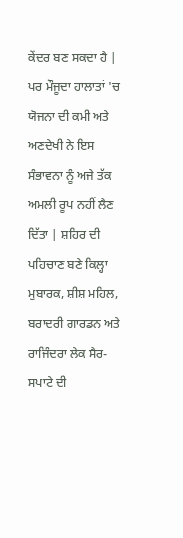ਕੇਂਦਰ ਬਣ ਸਕਦਾ ਹੈ | ਪਰ ਮੌਜੂਦਾ ਹਾਲਾਤਾਂ 'ਚ ਯੋਜਨਾ ਦੀ ਕਮੀ ਅਤੇ ਅਣਦੇਖੀ ਨੇ ਇਸ ਸੰਭਾਵਨਾ ਨੂੰ ਅਜੇ ਤੱਕ ਅਮਲੀ ਰੂਪ ਨਹੀਂ ਲੈਣ ਦਿੱਤਾ | ਸ਼ਹਿਰ ਦੀ ਪਹਿਚਾਣ ਬਣੇ ਕਿਲ੍ਹਾ ਮੁਬਾਰਕ, ਸ਼ੀਸ਼ ਮਹਿਲ, ਬਰਾਦਰੀ ਗਾਰਡਨ ਅਤੇ ਰਾਜਿੰਦਰਾ ਲੇਕ ਸੈਰ-ਸਪਾਟੇ ਦੀ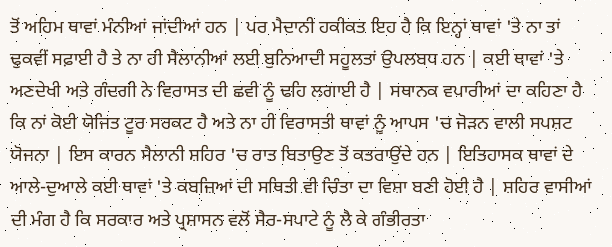ਤੋਂ ਅਹਿਮ ਥਾਵਾਂ ਮੰਨੀਆਂ ਜਾਂਦੀਆਂ ਹਨ | ਪਰ ਮੈਦਾਨੀ ਹਕੀਕਤ ਇਹ ਹੈ ਕਿ ਇਨ੍ਹਾਂ ਥਾਵਾਂ 'ਤੇ ਨਾ ਤਾਂ ਢੁਕਵੀਂ ਸਫ਼ਾਈ ਹੈ ਤੇ ਨਾ ਹੀ ਸੈਲਾਨੀਆਂ ਲਈ ਬੁਨਿਆਦੀ ਸਹੂਲਤਾਂ ਉਪਲਬਧ ਹਨ | ਕਈ ਥਾਵਾਂ 'ਤੇ ਅਣਦੇਖੀ ਅਤੇ ਗੰਦਗੀ ਨੇ ਵਿਰਾਸਤ ਦੀ ਛਵੀ ਨੂੰ ਢਹਿ ਲਗਾਈ ਹੈ | ਸਥਾਨਕ ਵਪਾਰੀਆਂ ਦਾ ਕਹਿਣਾ ਹੈ ਕਿ ਨਾਂ ਕੋਈ ਯੋਜਿਤ ਟੂਰ ਸਰਕਟ ਹੈ ਅਤੇ ਨਾ ਹੀ ਵਿਰਾਸਤੀ ਥਾਵਾਂ ਨੂੰ ਆਪਸ 'ਚ ਜੋੜਨ ਵਾਲੀ ਸਪਸ਼ਟ ਯੋਜਨਾ | ਇਸ ਕਾਰਨ ਸੈਲਾਨੀ ਸ਼ਹਿਰ 'ਚ ਰਾਤ ਬਿਤਾਉਣ ਤੋਂ ਕਤਰਾਉਂਦੇ ਹਨ | ਇਤਿਹਾਸਕ ਥਾਵਾਂ ਦੇ ਆਲੇ-ਦੁਆਲੇ ਕਈ ਥਾਵਾਂ 'ਤੇ ਕਬਜ਼ਿਆਂ ਦੀ ਸਥਿਤੀ ਵੀ ਚਿੰਤਾ ਦਾ ਵਿਸ਼ਾ ਬਣੀ ਹੋਈ ਹੈ | ਸ਼ਹਿਰ ਵਾਸੀਆਂ ਦੀ ਮੰਗ ਹੈ ਕਿ ਸਰਕਾਰ ਅਤੇ ਪ੍ਰਸ਼ਾਸਨ ਵਲੋਂ ਸੈਰ-ਸਪਾਟੇ ਨੂੰ ਲੈ ਕੇ ਗੰਭੀਰਤਾ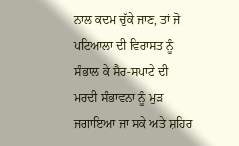ਨਾਲ ਕਦਮ ਚੁੱਕੇ ਜਾਣ, ਤਾਂ ਜੋ ਪਟਿਆਲਾ ਦੀ ਵਿਰਾਸਤ ਨੂੰ ਸੰਭਾਲ ਕੇ ਸੈਰ-ਸਪਾਟੇ ਦੀ ਮਰਦੀ ਸੰਭਾਵਨਾ ਨੂੰ ਮੁੜ ਜਗਾਇਆ ਜਾ ਸਕੇ ਅਤੇ ਸ਼ਹਿਰ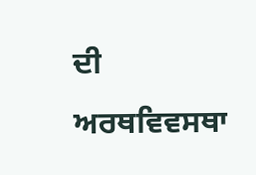ਦੀ ਅਰਥਵਿਵਸਥਾ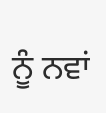ਨੂੰ ਨਵਾਂ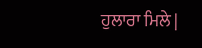ਹੁਲਾਰਾ ਮਿਲੇ |